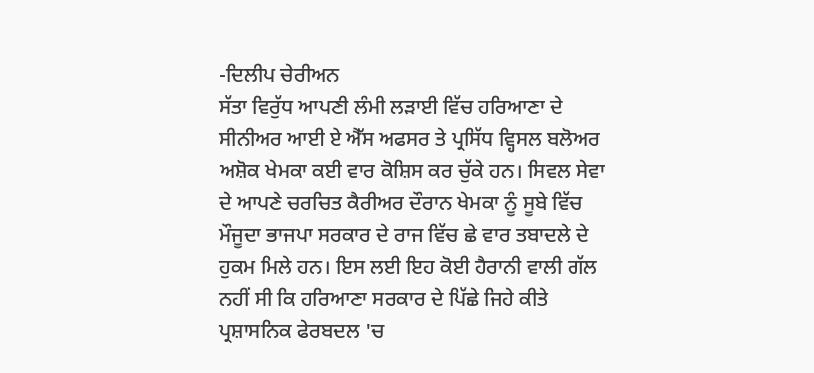-ਦਿਲੀਪ ਚੇਰੀਅਨ
ਸੱਤਾ ਵਿਰੁੱਧ ਆਪਣੀ ਲੰਮੀ ਲੜਾਈ ਵਿੱਚ ਹਰਿਆਣਾ ਦੇ ਸੀਨੀਅਰ ਆਈ ਏ ਐੱਸ ਅਫਸਰ ਤੇ ਪ੍ਰਸਿੱਧ ਵ੍ਹਿਸਲ ਬਲੋਅਰ ਅਸ਼ੋਕ ਖੇਮਕਾ ਕਈ ਵਾਰ ਕੋਸ਼ਿਸ ਕਰ ਚੁੱਕੇ ਹਨ। ਸਿਵਲ ਸੇਵਾ ਦੇ ਆਪਣੇ ਚਰਚਿਤ ਕੈਰੀਅਰ ਦੌਰਾਨ ਖੇਮਕਾ ਨੂੰ ਸੂਬੇ ਵਿੱਚ ਮੌਜੂਦਾ ਭਾਜਪਾ ਸਰਕਾਰ ਦੇ ਰਾਜ ਵਿੱਚ ਛੇ ਵਾਰ ਤਬਾਦਲੇ ਦੇ ਹੁਕਮ ਮਿਲੇ ਹਨ। ਇਸ ਲਈ ਇਹ ਕੋਈ ਹੈਰਾਨੀ ਵਾਲੀ ਗੱਲ ਨਹੀਂ ਸੀ ਕਿ ਹਰਿਆਣਾ ਸਰਕਾਰ ਦੇ ਪਿੱਛੇ ਜਿਹੇ ਕੀਤੇ ਪ੍ਰਸ਼ਾਸਨਿਕ ਫੇਰਬਦਲ 'ਚ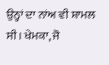ਉਨ੍ਹਾਂ ਦਾ ਨਾਂਅ ਵੀ ਸ਼ਾਮਲ ਸੀ। ਖੇਮਕਾ, ਜੋ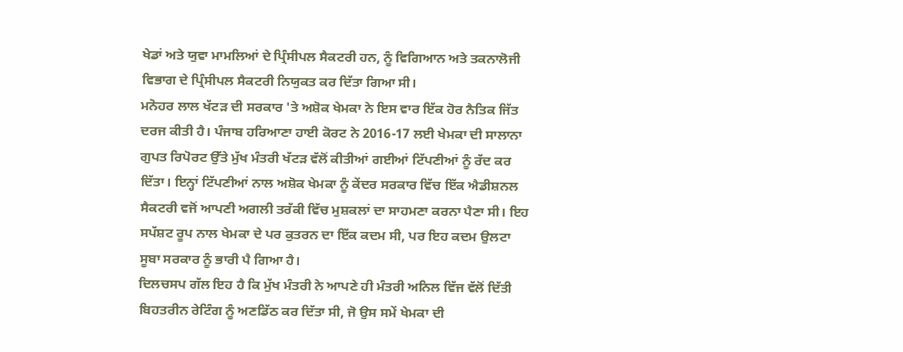ਖੇਡਾਂ ਅਤੇ ਯੁਵਾ ਮਾਮਲਿਆਂ ਦੇ ਪ੍ਰਿੰਸੀਪਲ ਸੈਕਟਰੀ ਹਨ, ਨੂੰ ਵਿਗਿਆਨ ਅਤੇ ਤਕਨਾਲੋਜੀ ਵਿਭਾਗ ਦੇ ਪ੍ਰਿੰਸੀਪਲ ਸੈਕਟਰੀ ਨਿਯੁਕਤ ਕਰ ਦਿੱਤਾ ਗਿਆ ਸੀ।
ਮਨੋਹਰ ਲਾਲ ਖੱਟੜ ਦੀ ਸਰਕਾਰ 'ਤੇ ਅਸ਼ੋਕ ਖੇਮਕਾ ਨੇ ਇਸ ਵਾਰ ਇੱਕ ਹੋਰ ਨੈਤਿਕ ਜਿੱਤ ਦਰਜ ਕੀਤੀ ਹੈ। ਪੰਜਾਬ ਹਰਿਆਣਾ ਹਾਈ ਕੋਰਟ ਨੇ 2016-17 ਲਈ ਖੇਮਕਾ ਦੀ ਸਾਲਾਨਾ ਗੁਪਤ ਰਿਪੋਰਟ ਉੱਤੇ ਮੁੱਖ ਮੰਤਰੀ ਖੱਟੜ ਵੱਲੋਂ ਕੀਤੀਆਂ ਗਈਆਂ ਟਿੱਪਣੀਆਂ ਨੂੰ ਰੱਦ ਕਰ ਦਿੱਤਾ। ਇਨ੍ਹਾਂ ਟਿੱਪਣੀਆਂ ਨਾਲ ਅਸ਼ੋਕ ਖੇਮਕਾ ਨੂੰ ਕੇਂਦਰ ਸਰਕਾਰ ਵਿੱਚ ਇੱਕ ਐਡੀਸ਼ਨਲ ਸੈਕਟਰੀ ਵਜੋਂ ਆਪਣੀ ਅਗਲੀ ਤਰੱਕੀ ਵਿੱਚ ਮੁਸ਼ਕਲਾਂ ਦਾ ਸਾਹਮਣਾ ਕਰਨਾ ਪੈਣਾ ਸੀ। ਇਹ ਸਪੱਸ਼ਟ ਰੂਪ ਨਾਲ ਖੇਮਕਾ ਦੇ ਪਰ ਕੁਤਰਨ ਦਾ ਇੱਕ ਕਦਮ ਸੀ, ਪਰ ਇਹ ਕਦਮ ਉਲਟਾ ਸੂਬਾ ਸਰਕਾਰ ਨੂੰ ਭਾਰੀ ਪੈ ਗਿਆ ਹੈ।
ਦਿਲਚਸਪ ਗੱਲ ਇਹ ਹੈ ਕਿ ਮੁੱਖ ਮੰਤਰੀ ਨੇ ਆਪਣੇ ਹੀ ਮੰਤਰੀ ਅਨਿਲ ਵਿੱਜ ਵੱਲੋਂ ਦਿੱਤੀ ਬਿਹਤਰੀਨ ਰੇਟਿੰਗ ਨੂੰ ਅਣਡਿੱਠ ਕਰ ਦਿੱਤਾ ਸੀ, ਜੋ ਉਸ ਸਮੇਂ ਖੇਮਕਾ ਦੀ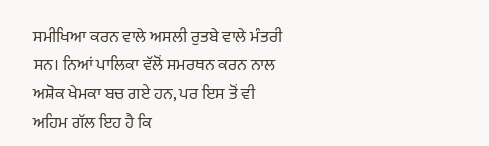ਸਮੀਖਿਆ ਕਰਨ ਵਾਲੇ ਅਸਲੀ ਰੁਤਬੇ ਵਾਲੇ ਮੰਤਰੀ ਸਨ। ਨਿਆਂ ਪਾਲਿਕਾ ਵੱਲੋਂ ਸਮਰਥਨ ਕਰਨ ਨਾਲ ਅਸ਼ੋਕ ਖੇਮਕਾ ਬਚ ਗਏ ਹਨ, ਪਰ ਇਸ ਤੋਂ ਵੀ ਅਹਿਮ ਗੱਲ ਇਹ ਹੈ ਕਿ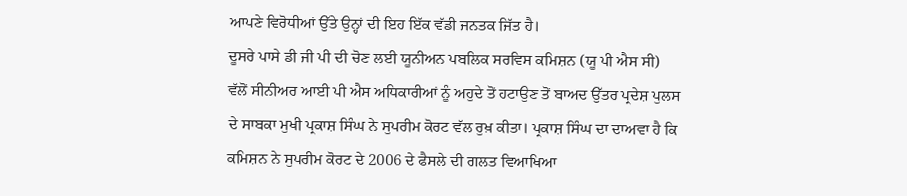ਆਪਣੇ ਵਿਰੋਧੀਆਂ ਉੱਤੇ ਉਨ੍ਹਾਂ ਦੀ ਇਹ ਇੱਕ ਵੱਡੀ ਜਨਤਕ ਜਿੱਤ ਹੈ।
ਦੂਸਰੇ ਪਾਸੇ ਡੀ ਜੀ ਪੀ ਦੀ ਚੋਣ ਲਈ ਯੂਨੀਅਨ ਪਬਲਿਕ ਸਰਵਿਸ ਕਮਿਸ਼ਨ (ਯੂ ਪੀ ਐਸ ਸੀ) ਵੱਲੋਂ ਸੀਨੀਅਰ ਆਈ ਪੀ ਐਸ ਅਧਿਕਾਰੀਆਂ ਨੂੰ ਅਹੁਦੇ ਤੋਂ ਹਟਾਉਣ ਤੋਂ ਬਾਅਦ ਉੱਤਰ ਪ੍ਰਦੇਸ਼ ਪੁਲਸ ਦੇ ਸਾਬਕਾ ਮੁਖੀ ਪ੍ਰਕਾਸ਼ ਸਿੰਘ ਨੇ ਸੁਪਰੀਮ ਕੋਰਟ ਵੱਲ ਰੁਖ਼ ਕੀਤਾ। ਪ੍ਰਕਾਸ਼ ਸਿੰਘ ਦਾ ਦਾਅਵਾ ਹੈ ਕਿ ਕਮਿਸ਼ਨ ਨੇ ਸੁਪਰੀਮ ਕੋਰਟ ਦੇ 2006 ਦੇ ਫੈਸਲੇ ਦੀ ਗਲਤ ਵਿਆਖਿਆ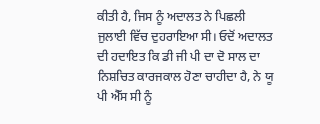ਕੀਤੀ ਹੈ, ਜਿਸ ਨੂੰ ਅਦਾਲਤ ਨੇ ਪਿਛਲੀ ਜੁਲਾਈ ਵਿੱਚ ਦੁਹਰਾਇਆ ਸੀ। ਓਦੋਂ ਅਦਾਲਤ ਦੀ ਹਦਾਇਤ ਕਿ ਡੀ ਜੀ ਪੀ ਦਾ ਦੋ ਸਾਲ ਦਾ ਨਿਸ਼ਚਿਤ ਕਾਰਜਕਾਲ ਹੋਣਾ ਚਾਹੀਦਾ ਹੈ, ਨੇ ਯੂ ਪੀ ਐੱਸ ਸੀ ਨੂੰ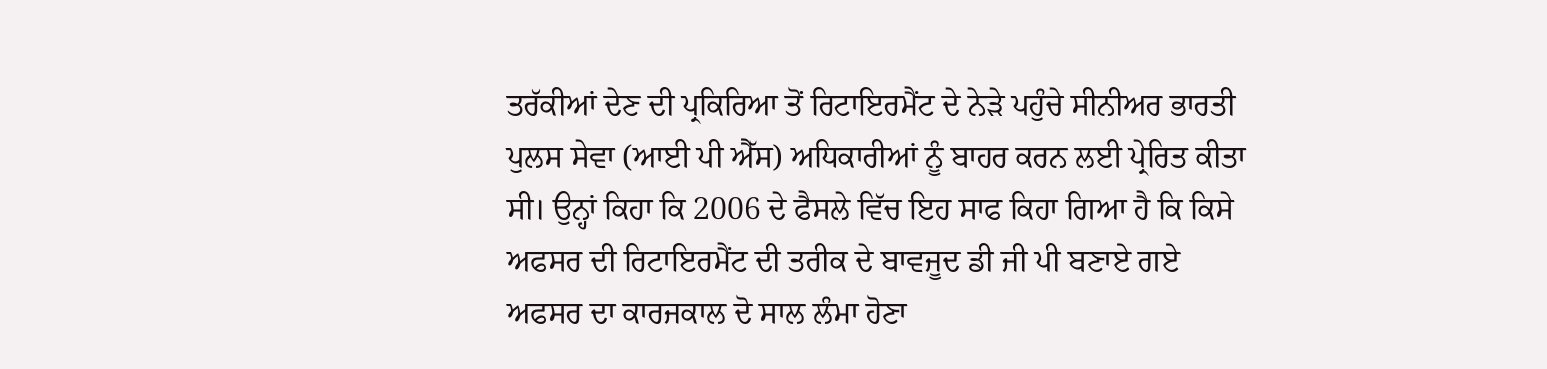ਤਰੱਕੀਆਂ ਦੇਣ ਦੀ ਪ੍ਰਕਿਰਿਆ ਤੋਂ ਰਿਟਾਇਰਮੈਂਟ ਦੇ ਨੇੜੇ ਪਹੁੰਚੇ ਸੀਨੀਅਰ ਭਾਰਤੀ ਪੁਲਸ ਸੇਵਾ (ਆਈ ਪੀ ਐੱਸ) ਅਧਿਕਾਰੀਆਂ ਨੂੰ ਬਾਹਰ ਕਰਨ ਲਈ ਪ੍ਰੇਰਿਤ ਕੀਤਾ ਸੀ। ਉਨ੍ਹਾਂ ਕਿਹਾ ਕਿ 2006 ਦੇ ਫੈਸਲੇ ਵਿੱਚ ਇਹ ਸਾਫ ਕਿਹਾ ਗਿਆ ਹੈ ਕਿ ਕਿਸੇ ਅਫਸਰ ਦੀ ਰਿਟਾਇਰਮੈਂਟ ਦੀ ਤਰੀਕ ਦੇ ਬਾਵਜੂਦ ਡੀ ਜੀ ਪੀ ਬਣਾਏ ਗਏ ਅਫਸਰ ਦਾ ਕਾਰਜਕਾਲ ਦੋ ਸਾਲ ਲੰਮਾ ਹੋਣਾ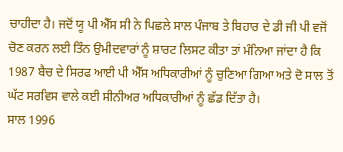ਚਾਹੀਦਾ ਹੈ। ਜਦੋਂ ਯੂ ਪੀ ਐੱਸ ਸੀ ਨੇ ਪਿਛਲੇ ਸਾਲ ਪੰਜਾਬ ਤੇ ਬਿਹਾਰ ਦੇ ਡੀ ਜੀ ਪੀ ਵਜੋਂ ਚੋਣ ਕਰਨ ਲਈ ਤਿੰਨ ਉਮੀਦਵਾਰਾਂ ਨੂੰ ਸ਼ਾਰਟ ਲਿਸਟ ਕੀਤਾ ਤਾਂ ਮੰਨਿਆ ਜਾਂਦਾ ਹੈ ਕਿ 1987 ਬੈਚ ਦੇ ਸਿਰਫ ਆਈ ਪੀ ਐੱਸ ਅਧਿਕਾਰੀਆਂ ਨੂੰ ਚੁਣਿਆ ਗਿਆ ਅਤੇ ਦੋ ਸਾਲ ਤੋਂ ਘੱਟ ਸਰਵਿਸ ਵਾਲੇ ਕਈ ਸੀਨੀਅਰ ਅਧਿਕਾਰੀਆਂ ਨੂੰ ਛੱਡ ਦਿੱਤਾ ਹੈ।
ਸਾਲ 1996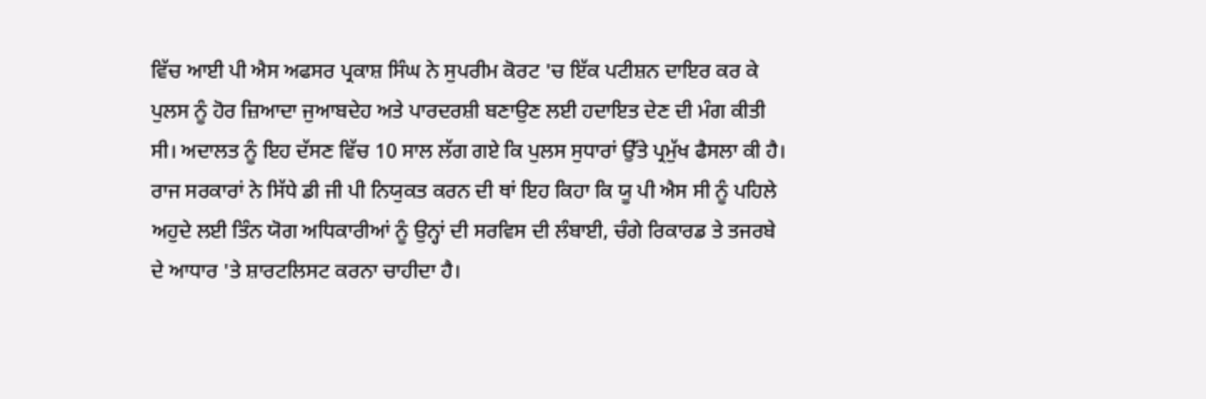ਵਿੱਚ ਆਈ ਪੀ ਐਸ ਅਫਸਰ ਪ੍ਰਕਾਸ਼ ਸਿੰਘ ਨੇ ਸੁਪਰੀਮ ਕੋਰਟ 'ਚ ਇੱਕ ਪਟੀਸ਼ਨ ਦਾਇਰ ਕਰ ਕੇ ਪੁਲਸ ਨੂੰ ਹੋਰ ਜ਼ਿਆਦਾ ਜੁਆਬਦੇਹ ਅਤੇ ਪਾਰਦਰਸ਼ੀ ਬਣਾਉਣ ਲਈ ਹਦਾਇਤ ਦੇਣ ਦੀ ਮੰਗ ਕੀਤੀ ਸੀ। ਅਦਾਲਤ ਨੂੰ ਇਹ ਦੱਸਣ ਵਿੱਚ 10 ਸਾਲ ਲੱਗ ਗਏ ਕਿ ਪੁਲਸ ਸੁਧਾਰਾਂ ਉੱਤੇ ਪ੍ਰਮੁੱਖ ਫੈਸਲਾ ਕੀ ਹੈ। ਰਾਜ ਸਰਕਾਰਾਂ ਨੇ ਸਿੱਧੇ ਡੀ ਜੀ ਪੀ ਨਿਯੁਕਤ ਕਰਨ ਦੀ ਥਾਂ ਇਹ ਕਿਹਾ ਕਿ ਯੂ ਪੀ ਐਸ ਸੀ ਨੂੰ ਪਹਿਲੇ ਅਹੁਦੇ ਲਈ ਤਿੰਨ ਯੋਗ ਅਧਿਕਾਰੀਆਂ ਨੂੰ ਉਨ੍ਹਾਂ ਦੀ ਸਰਵਿਸ ਦੀ ਲੰਬਾਈ, ਚੰਗੇ ਰਿਕਾਰਡ ਤੇ ਤਜਰਬੇ ਦੇ ਆਧਾਰ 'ਤੇ ਸ਼ਾਰਟਲਿਸਟ ਕਰਨਾ ਚਾਹੀਦਾ ਹੈ।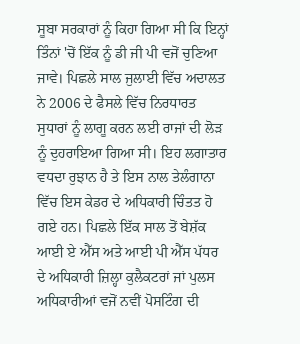ਸੂਬਾ ਸਰਕਾਰਾਂ ਨੂੰ ਕਿਹਾ ਗਿਆ ਸੀ ਕਿ ਇਨ੍ਹਾਂ ਤਿੰਨਾਂ 'ਚੋਂ ਇੱਕ ਨੂੰ ਡੀ ਜੀ ਪੀ ਵਜੋਂ ਚੁਣਿਆ ਜਾਵੇ। ਪਿਛਲੇ ਸਾਲ ਜੁਲਾਈ ਵਿੱਚ ਅਦਾਲਤ ਨੇ 2006 ਦੇ ਫੈਸਲੇ ਵਿੱਚ ਨਿਰਧਾਰਤ ਸੁਧਾਰਾਂ ਨੂੰ ਲਾਗੂ ਕਰਨ ਲਈ ਰਾਜਾਂ ਦੀ ਲੋੜ ਨੂੰ ਦੁਹਰਾਇਆ ਗਿਆ ਸੀ। ਇਹ ਲਗਾਤਾਰ ਵਧਦਾ ਰੁਝਾਨ ਹੈ ਤੇ ਇਸ ਨਾਲ ਤੇਲੰਗਾਨਾ ਵਿੱਚ ਇਸ ਕੇਡਰ ਦੇ ਅਧਿਕਾਰੀ ਚਿੰਤਤ ਹੋ ਗਏ ਹਨ। ਪਿਛਲੇ ਇੱਕ ਸਾਲ ਤੋਂ ਬੇਸ਼ੱਕ ਆਈ ਏ ਐੱਸ ਅਤੇ ਆਈ ਪੀ ਐੱਸ ਪੱਧਰ ਦੇ ਅਧਿਕਾਰੀ ਜ਼ਿਲ੍ਹਾ ਕੁਲੈਕਟਰਾਂ ਜਾਂ ਪੁਲਸ ਅਧਿਕਾਰੀਆਂ ਵਜੋਂ ਨਵੀਂ ਪੋਸਟਿੰਗ ਦੀ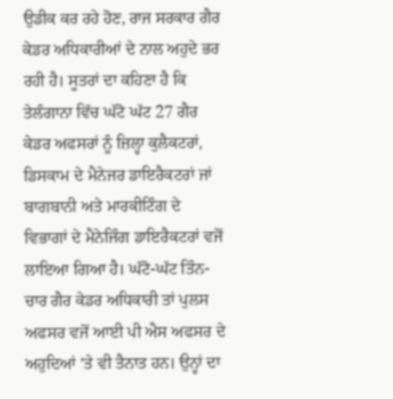ਉਡੀਕ ਕਰ ਰਹੇ ਹੋਣ, ਰਾਜ ਸਰਕਾਰ ਗੈਰ ਕੇਡਰ ਅਧਿਕਾਰੀਆਂ ਦੇ ਨਾਲ ਅਹੁਦੇ ਭਰ ਰਹੀ ਹੈ। ਸੂਤਰਾਂ ਦਾ ਕਹਿਣਾ ਹੈ ਕਿ ਤੇਲੰਗਾਨਾ ਵਿੱਚ ਘੱਟੋ ਘੱਟ 27 ਗੈਰ ਕੇਡਰ ਅਫਸਰਾਂ ਨੂੰ ਜ਼ਿਲ੍ਹਾ ਕੁਲੈਕਟਰਾਂ, ਡਿਸਕਾਮ ਦੇ ਮੈਨੇਜਰ ਡਾਇਰੈਕਟਰਾਂ ਜਾਂ ਬਾਗਬਾਨੀ ਅਤੇ ਮਾਰਕੀਟਿੰਗ ਦੇ ਵਿਭਾਗਾਂ ਦੇ ਮੈਨੇਜਿੰਗ ਡਾਇਰੈਕਟਰਾਂ ਵਜੋਂ ਲਾਇਆ ਗਿਆ ਹੈ। ਘੱਟੋ-ਘੱਟ ਤਿੰਨ-ਚਾਰ ਗੈਰ ਕੇਡਰ ਅਧਿਕਾਰੀ ਤਾਂ ਪੁਲਸ ਅਫਸਰ ਵਜੋਂ ਆਈ ਪੀ ਐਸ ਅਫਸਰ ਦੇ ਅਹੁਦਿਆਂ 'ਤੇ ਵੀ ਤੈਨਾਤ ਹਨ। ਉਨ੍ਹਾਂ ਦਾ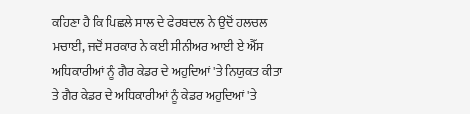ਕਹਿਣਾ ਹੈ ਕਿ ਪਿਛਲੇ ਸਾਲ ਦੇ ਫੇਰਬਦਲ ਨੇ ਉਦੋਂ ਹਲਚਲ ਮਚਾਈ, ਜਦੋਂ ਸਰਕਾਰ ਨੇ ਕਈ ਸੀਨੀਅਰ ਆਈ ਏ ਐੱਸ ਅਧਿਕਾਰੀਆਂ ਨੂੰ ਗੈਰ ਕੇਡਰ ਦੇ ਅਹੁਦਿਆਂ 'ਤੇ ਨਿਯੁਕਤ ਕੀਤਾ ਤੇ ਗੈਰ ਕੇਡਰ ਦੇ ਅਧਿਕਾਰੀਆਂ ਨੂੰ ਕੇਡਰ ਅਹੁਦਿਆਂ 'ਤੇ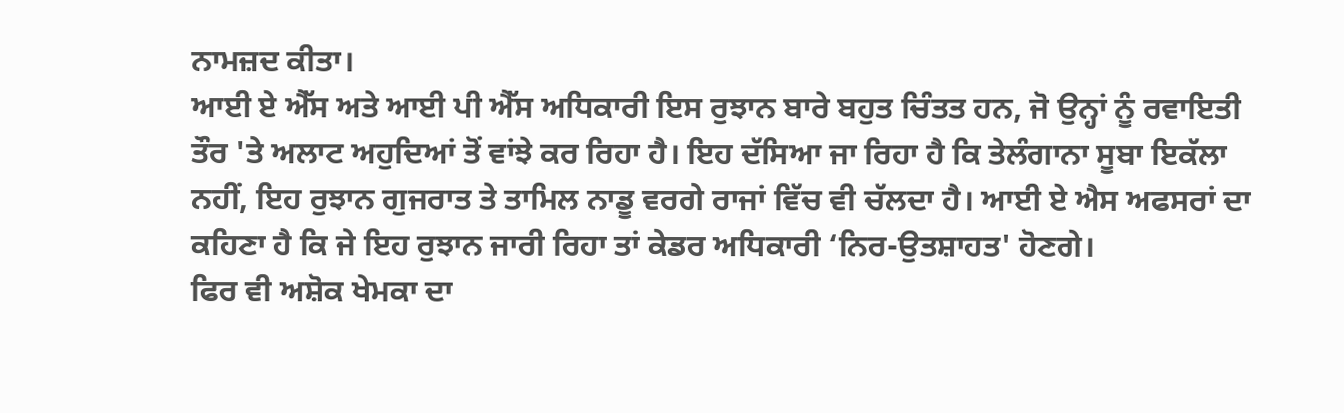ਨਾਮਜ਼ਦ ਕੀਤਾ।
ਆਈ ਏ ਐੱਸ ਅਤੇ ਆਈ ਪੀ ਐੱਸ ਅਧਿਕਾਰੀ ਇਸ ਰੁਝਾਨ ਬਾਰੇ ਬਹੁਤ ਚਿੰਤਤ ਹਨ, ਜੋ ਉਨ੍ਹਾਂ ਨੂੰ ਰਵਾਇਤੀ ਤੌਰ 'ਤੇ ਅਲਾਟ ਅਹੁਦਿਆਂ ਤੋਂ ਵਾਂਝੇ ਕਰ ਰਿਹਾ ਹੈ। ਇਹ ਦੱਸਿਆ ਜਾ ਰਿਹਾ ਹੈ ਕਿ ਤੇਲੰਗਾਨਾ ਸੂਬਾ ਇਕੱਲਾ ਨਹੀਂ, ਇਹ ਰੁਝਾਨ ਗੁਜਰਾਤ ਤੇ ਤਾਮਿਲ ਨਾਡੂ ਵਰਗੇ ਰਾਜਾਂ ਵਿੱਚ ਵੀ ਚੱਲਦਾ ਹੈ। ਆਈ ਏ ਐਸ ਅਫਸਰਾਂ ਦਾ ਕਹਿਣਾ ਹੈ ਕਿ ਜੇ ਇਹ ਰੁਝਾਨ ਜਾਰੀ ਰਿਹਾ ਤਾਂ ਕੇਡਰ ਅਧਿਕਾਰੀ ‘ਨਿਰ-ਉਤਸ਼ਾਹਤ' ਹੋਣਗੇ।
ਫਿਰ ਵੀ ਅਸ਼ੋਕ ਖੇਮਕਾ ਦਾ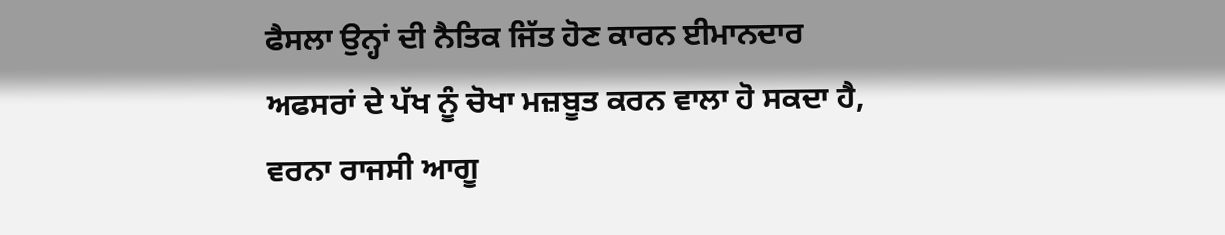ਫੈਸਲਾ ਉਨ੍ਹਾਂ ਦੀ ਨੈਤਿਕ ਜਿੱਤ ਹੋਣ ਕਾਰਨ ਈਮਾਨਦਾਰ ਅਫਸਰਾਂ ਦੇ ਪੱਖ ਨੂੰ ਚੋਖਾ ਮਜ਼ਬੂਤ ਕਰਨ ਵਾਲਾ ਹੋ ਸਕਦਾ ਹੈ, ਵਰਨਾ ਰਾਜਸੀ ਆਗੂ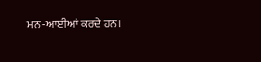ਮਨ-ਆਈਆਂ ਕਰਦੇ ਹਨ।